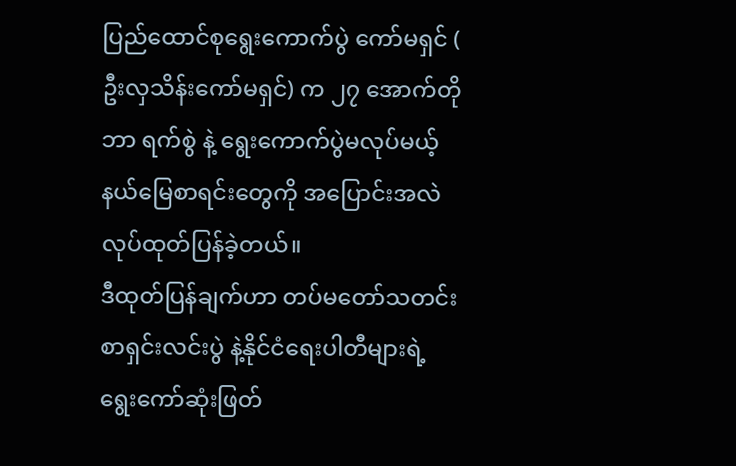ပြည်ထောင်စုရွေးကောက်ပွဲ ကော်မရှင် ( ဦးလှသိန်းကော်မရှင်) က ၂၇ အောက်တိုဘာ ရက်စွဲ နဲ့ ရွေးကောက်ပွဲမလုပ်မယ့် နယ်မြေစာရင်းတွေကို အပြောင်းအလဲလုပ်ထုတ်ပြန်ခဲ့တယ်။
ဒီထုတ်ပြန်ချက်ဟာ တပ်မတော်သတင်းစာရှင်းလင်းပွဲ နဲ့နိုင်ငံရေးပါတီများရဲ့ ရွေးကော်ဆုံးဖြတ်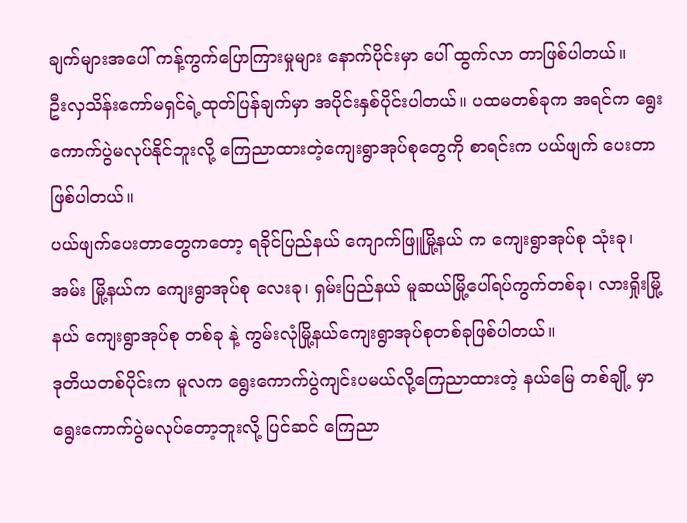ချက်များအပေါ် ကန့်ကွက်ပြောကြားမှုများ နောက်ပိုင်းမှာ ပေါ် ထွက်လာ တာဖြစ်ပါတယ်။
ဦးလှသိန်းကော်မရှင်ရဲ့ထုတ်ပြန်ချက်မှာ အပိုင်းနှစ်ပိုင်းပါတယ်။ ပထမတစ်ခုက အရင်က ရွေးကောက်ပွဲမလုပ်နိုင်ဘူးလို့ ကြေညာထားတဲ့ကျေးရွာအုပ်စုတွေကို စာရင်းက ပယ်ဖျက် ပေးတာဖြစ်ပါတယ်။
ပယ်ဖျက်ပေးတာတွေကတော့ ရခိုင်ပြည်နယ် ကျောက်ဖြူမြို့နယ် က ကျေးရွာအုပ်စု သုံးခု၊ အမ်း မြို့နယ်က ကျေးရွာအုပ်စု လေးခု၊ ရှမ်းပြည်နယ် မူဆယ်မြို့ပေါ်ရပ်ကွက်တစ်ခု၊ လားရှိုးမြို့နယ် ကျေးရွာအုပ်စု တစ်ခု နဲ့ ကွမ်းလုံမြို့နယ်ကျေးရွာအုပ်စုတစ်ခုဖြစ်ပါတယ်။
ဒုတိယတစ်ပိုင်းက မူလက ရွေးကောက်ပွဲကျင်းပမယ်လို့ကြေညာထားတဲ့ နယ်မြေ တစ်ချို့ မှာ ရွေးကောက်ပွဲမလုပ်တော့ဘူးလို့ ပြင်ဆင် ကြေညာ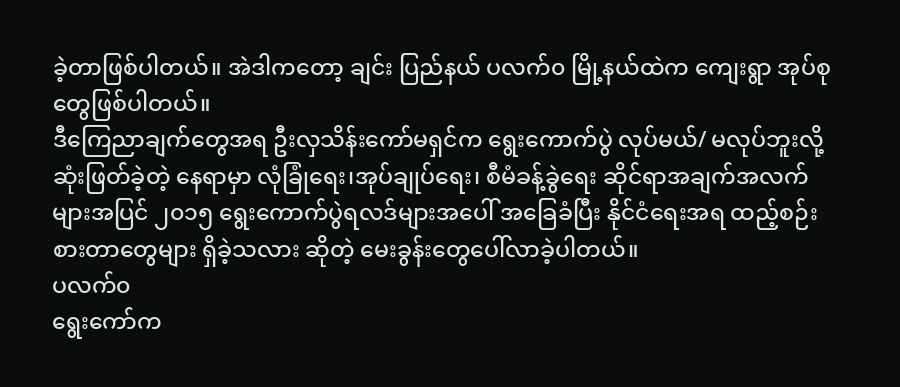ခဲ့တာဖြစ်ပါတယ်။ အဲဒါကတော့ ချင်း ပြည်နယ် ပလက်၀ မြို့နယ်ထဲက ကျေးရွာ အုပ်စုတွေဖြစ်ပါတယ်။
ဒီကြေညာချက်တွေအရ ဦးလှသိန်းကော်မရှင်က ရွေးကောက်ပွဲ လုပ်မယ်/ မလုပ်ဘူးလို့ ဆုံးဖြတ်ခဲ့တဲ့ နေရာမှာ လုံခြုံရေး၊အုပ်ချုပ်ရေး၊ စီမံခန့်ခွဲရေး ဆိုင်ရာအချက်အလက်များအပြင် ၂၀၁၅ ရွေးကောက်ပွဲရလဒ်များအပေါ် အခြေခံပြီး နိုင်ငံရေးအရ ထည့်စဉ်းစားတာတွေများ ရှိခဲ့သလား ဆိုတဲ့ မေးခွန်းတွေပေါ်လာခဲ့ပါတယ်။
ပလက်၀
ရွေးကော်က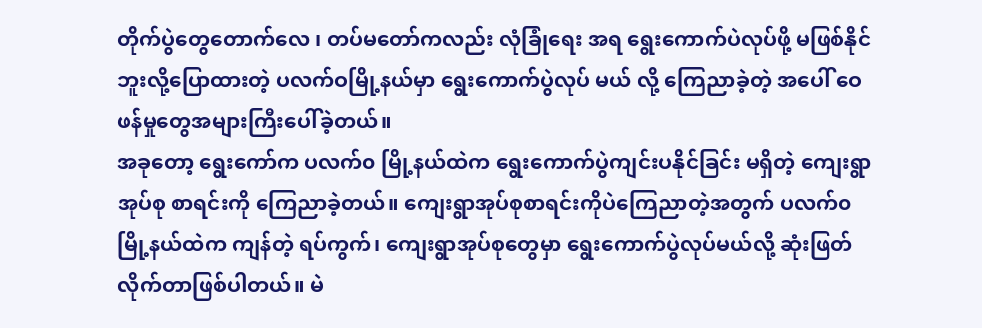တိုက်ပွဲတွေတောက်လေ ၊ တပ်မတော်ကလည်း လုံခြုံရေး အရ ရွေးကောက်ပဲလုပ်ဖို့ မဖြစ်နိုင်ဘူးလို့ပြောထားတဲ့ ပလက်ဝမြို့နယ်မှာ ရွေးကောက်ပွဲလုပ် မယ် လို့ ကြေညာခဲ့တဲ့ အပေါ် ဝေဖန်မှုတွေအများကြီးပေါ်ခဲ့တယ်။
အခုတော့ ရွေးကော်က ပလက်၀ မြို့နယ်ထဲက ရွေးကောက်ပွဲကျင်းပနိုင်ခြင်း မရှိတဲ့ ကျေးရွာ အုပ်စု စာရင်းကို ကြေညာခဲ့တယ်။ ကျေးရွာအုပ်စုစာရင်းကိုပဲကြေညာတဲ့အတွက် ပလက်၀ မြို့နယ်ထဲက ကျန်တဲ့ ရပ်ကွက်၊ ကျေးရွာအုပ်စုတွေမှာ ရွေးကောက်ပွဲလုပ်မယ်လို့ ဆုံးဖြတ် လိုက်တာဖြစ်ပါတယ်။ မဲ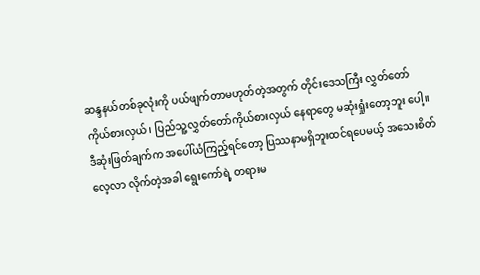ဆန္ဒနယ်တစ်ခုလုံးကို ပယ်ဖျက်တာမဟုတ်တဲ့အတွက် တိုင်းဒေသကြီး လွှတ်တော်ကိုယ်စားလှယ်၊ ပြည်သူ့လွှတ်တော်ကိုယ်စားလှယ် နေရာတွေ မဆုံးရှုံးတော့ဘူး ပေါ့။
ဒီဆုံးဖြတ်ချက်က အပေါ်ယံကြည့်ရင်တော့ ပြဿနာမရှိဘူးထင်ရပေမယ့် အသေးစိတ်လေ့လာ လိုက်တဲ့အခါ ရွေးကော်ရဲ့ တရားမ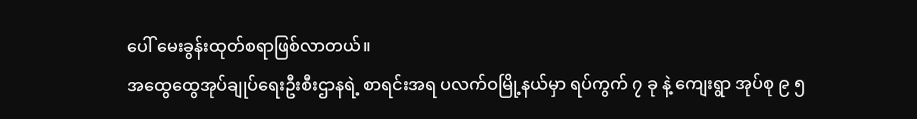ပေါ် မေးခွန်းထုတ်စရာဖြစ်လာတယ်။
အထွေထွေအုပ်ချုပ်ရေးဦးစီးဌာနရဲ့ စာရင်းအရ ပလက်ဝမြို့နယ်မှာ ရပ်ကွက် ၇ ခု နဲ့ ကျေးရွာ အုပ်စု ၉ ၅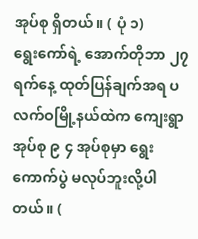အုပ်စု ရှိတယ်။ ( ပုံ ၁)
ရွေးကော်ရဲ့ အောက်တိုဘာ ၂၇ ရက်နေ့ ထုတ်ပြန်ချက်အရ ပလက်ဝမြို့နယ်ထဲက ကျေးရွာ အုပ်စု ၉ ၄ အုပ်စုမှာ ရွေးကောက်ပွဲ မလုပ်ဘူးလို့ပါတယ်။ (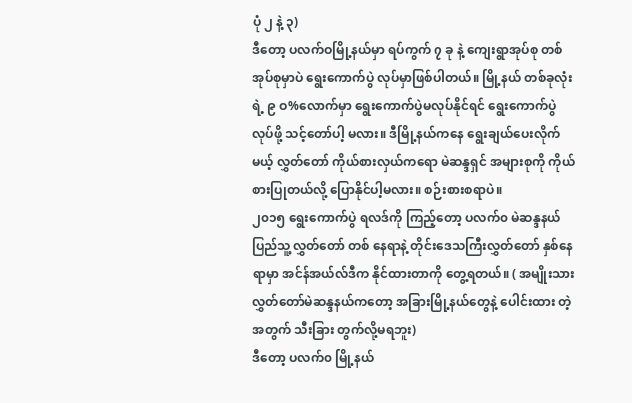ပုံ ၂ နဲ့ ၃)
ဒီတော့ ပလက်ဝမြို့နယ်မှာ ရပ်ကွက် ၇ ခု နဲ့ ကျေးရွာအုပ်စု တစ်အုပ်စုမှာပဲ ရွေးကောက်ပွဲ လုပ်မှာဖြစ်ပါတယ်။ မြို့နယ် တစ်ခုလုံးရဲ့ ၉ ဝ%လောက်မှာ ရွေးကောက်ပွဲမလုပ်နိုင်ရင် ရွေးကောက်ပွဲ လုပ်ဖို့ သင့်တော်ပါ့ မလား။ ဒီမြို့နယ်ကနေ ရွေးချယ်ပေးလိုက်မယ့် လွှတ်တော် ကိုယ်စားလှယ်ကရော မဲဆန္ဒရှင် အများစုကို ကိုယ်စားပြုတယ်လို့ ပြောနိုင်ပါ့မလား။ စဉ်းစားစရာပဲ။
၂၀၁၅ ရွေးကောက်ပွဲ ရလဒ်ကို ကြည့်တော့ ပလက်၀ မဲဆန္ဒနယ် ပြည်သူ့လွှတ်တော် တစ် နေရာနဲ့ တိုင်းဒေသကြီးလွှတ်တော် နှစ်နေရာမှာ အင်န်အယ်လ်ဒီက နိုင်ထားတာကို တွေ့ရတယ်။ ( အမျိုးသားလွှတ်တော်မဲဆန္ဒနယ်ကတော့ အခြားမြို့နယ်တွေနဲ့ ပေါင်းထား တဲ့အတွက် သီးခြား တွက်လို့မရဘူး)
ဒီတော့ ပလက်၀ မြို့နယ်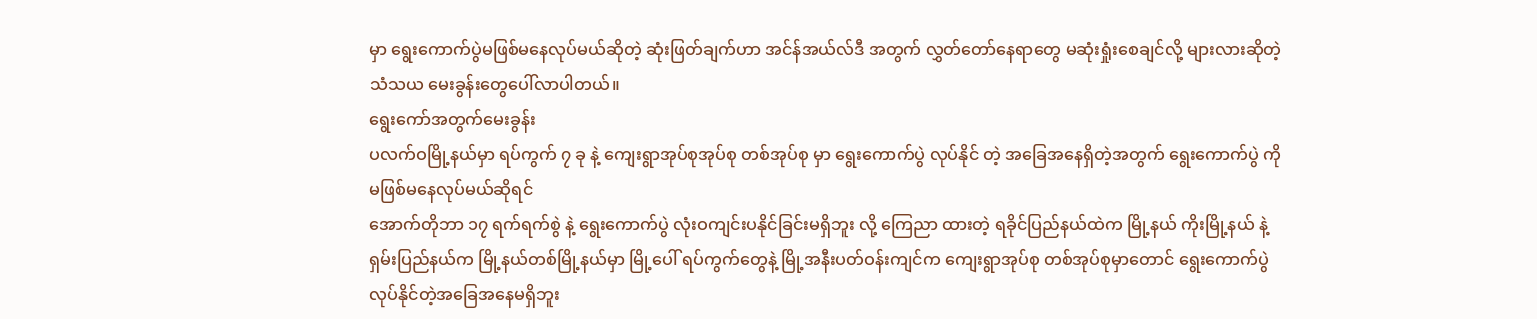မှာ ရွေးကောက်ပွဲမဖြစ်မနေလုပ်မယ်ဆိုတဲ့ ဆုံးဖြတ်ချက်ဟာ အင်န်အယ်လ်ဒီ အတွက် လွှတ်တော်နေရာတွေ မဆုံးရှုံးစေချင်လို့ များလားဆိုတဲ့ သံသယ မေးခွန်းတွေပေါ်လာပါတယ်။
ရွေးကော်အတွက်မေးခွန်း
ပလက်ဝမြို့နယ်မှာ ရပ်ကွက် ၇ ခု နဲ့ ကျေးရွာအုပ်စုအုပ်စု တစ်အုပ်စု မှာ ရွေးကောက်ပွဲ လုပ်နိုင် တဲ့ အခြေအနေရှိတဲ့အတွက် ရွေးကောက်ပွဲ ကို မဖြစ်မနေလုပ်မယ်ဆိုရင်
အောက်တိုဘာ ၁၇ ရက်ရက်စွဲ နဲ့ ရွေးကောက်ပွဲ လုံးဝကျင်းပနိုင်ခြင်းမရှိဘူး လို့ ကြေညာ ထားတဲ့ ရခိုင်ပြည်နယ်ထဲက မြို့နယ် ကိုးမြို့နယ် နဲ့ ရှမ်းပြည်နယ်က မြို့နယ်တစ်မြို့နယ်မှာ မြို့ပေါ် ရပ်ကွက်တွေနဲ့ မြို့အနီးပတ်ဝန်းကျင်က ကျေးရွာအုပ်စု တစ်အုပ်စုမှာတောင် ရွေးကောက်ပွဲ လုပ်နိုင်တဲ့အခြေအနေမရှိဘူး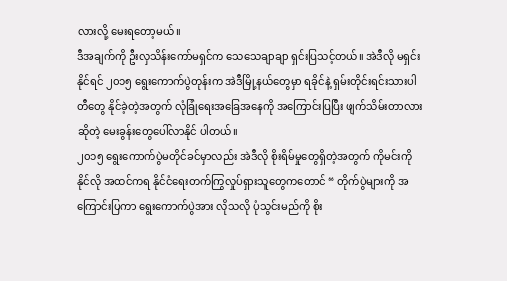လားလို့ မေးရတော့မယ်။
ဒီအချက်ကို ဦးလှသိန်းကော်မရှင်က သေသေချာချာ ရှင်းပြသင့်တယ်။ အဲဒီလို မရှင်းနိုင်ရင် ၂၀၁၅ ရွေးကောက်ပွဲတုန်းက အဲဒီမြို့နယ်တွေမှာ ရခိုင်နဲ့ ရှမ်းတိုင်းရင်းသားပါတီတွေ နိုင်ခဲ့တဲ့အတွက် လုံခြုံရေးအခြေအနေကို အကြောင်းပြပြီး ဖျက်သိမ်းတာလားဆိုတဲ့ မေးခွန်းတွေပေါ်လာနိုင် ပါတယ်။
၂၀၁၅ ရွေးကောက်ပွဲမတိုင်ခင်မှာလည်း အဲဒီလို စိုးရိမ်မှုတွေရှိတဲ့အတွက် ကိုမင်းကိုနိုင်လို အထင်ကရ နိုင်ငံရေးတက်ကြွလှုပ်ရှားသူတွေကတောင် “ တိုက်ပွဲများကို အကြောင်းပြကာ ရွေးကောက်ပွဲအား လိုသလို ပုံသွင်းမည်ကို စိုး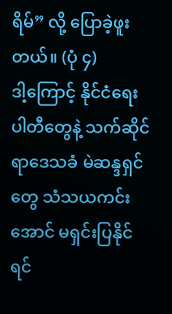ရိမ်” လို့ ပြောခဲ့ဖူးတယ်။ (ပုံ ၄)
ဒါ့ကြောင့် နိုင်ငံရေးပါတီတွေနဲ့ သက်ဆိုင်ရာဒေသခံ မဲဆန္ဒရှင်တွေ သံသယကင်းအောင် မရှင်းပြနိုင်ရင်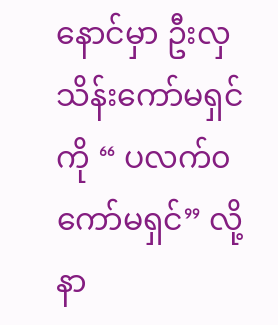နောင်မှာ ဦးလှသိန်းကော်မရှင်ကို “ ပလက်၀ ကော်မရှင်” လို့ နာ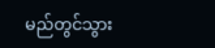မည်တွင်သွား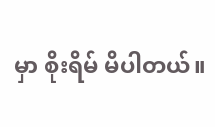မှာ စိုးရိမ် မိပါတယ်။